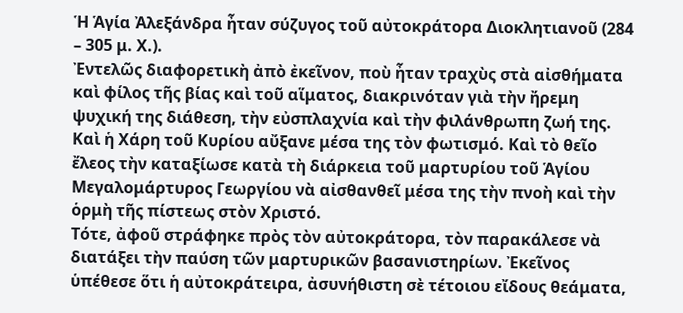Ἡ Ἁγία Ἀλεξάνδρα ἦταν σύζυγος τοῦ αὐτοκράτορα Διοκλητιανοῦ (284 – 305 μ. Χ.).
Ἐντελῶς διαφορετικὴ ἀπὸ ἐκεῖνον, ποὺ ἦταν τραχὺς στὰ αἰσθήματα καὶ φίλος τῆς βίας καὶ τοῦ αἵματος, διακρινόταν γιὰ τὴν ἤρεμη ψυχική της διάθεση, τὴν εὐσπλαχνία καὶ τὴν φιλάνθρωπη ζωή της. Καὶ ἡ Χάρη τοῦ Κυρίου αὔξανε μέσα της τὸν φωτισμό. Καὶ τὸ θεῖο ἔλεος τὴν καταξίωσε κατὰ τὴ διάρκεια τοῦ μαρτυρίου τοῦ Ἁγίου Μεγαλομάρτυρος Γεωργίου νὰ αἰσθανθεῖ μέσα της τὴν πνοὴ καὶ τὴν ὁρμὴ τῆς πίστεως στὸν Χριστό.
Τότε, ἀφοῦ στράφηκε πρὸς τὸν αὐτοκράτορα, τὸν παρακάλεσε νὰ διατάξει τὴν παύση τῶν μαρτυρικῶν βασανιστηρίων. Ἐκεῖνος ὑπέθεσε ὅτι ἡ αὐτοκράτειρα, ἀσυνήθιστη σὲ τέτοιου εἴδους θεάματα,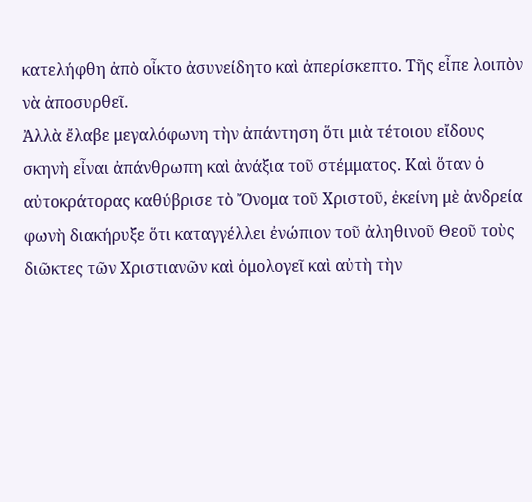κατελήφθη ἀπὸ οἶκτο ἀσυνείδητο καὶ ἀπερίσκεπτο. Τῆς εἶπε λοιπὸν νὰ ἀποσυρθεῖ.
Ἀλλὰ ἔλαβε μεγαλόφωνη τὴν ἀπάντηση ὅτι μιὰ τέτοιου εἴδους σκηνὴ εἶναι ἀπάνθρωπη καὶ ἀνάξια τοῦ στέμματος. Καὶ ὅταν ὁ αὐτοκράτορας καθύβρισε τὸ Ὄνομα τοῦ Χριστοῦ, ἐκείνη μὲ ἀνδρεία φωνὴ διακήρυξε ὅτι καταγγέλλει ἐνώπιον τοῦ ἀληθινοῦ Θεοῦ τοὺς διῶκτες τῶν Χριστιανῶν καὶ ὁμολογεῖ καὶ αὐτὴ τὴν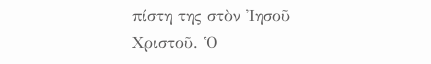πίστη της στὸν Ἰησοῦ Χριστοῦ. Ὁ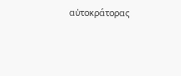αὐτοκράτορας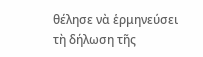θέλησε νὰ ἑρμηνεύσει τὴ δήλωση τῆς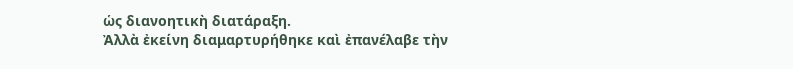ὡς διανοητικὴ διατάραξη.
Ἀλλὰ ἐκείνη διαμαρτυρήθηκε καὶ ἐπανέλαβε τὴν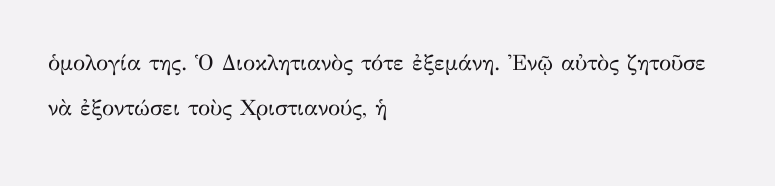ὁμολογία της. Ὁ Διοκλητιανὸς τότε ἐξεμάνη. Ἐνῷ αὐτὸς ζητοῦσε νὰ ἐξοντώσει τοὺς Χριστιανούς, ἡ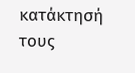κατάκτησή τους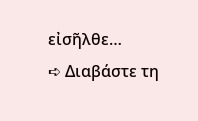εἰσῆλθε…
➪ Διαβάστε τη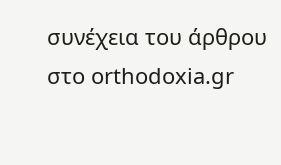συνέχεια του άρθρου στο orthodoxia.gr